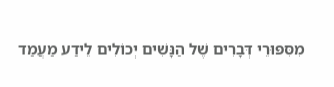מִסִּפּוּרֵי דְּבָרִים שֶׁל הַנָּשִׁים יְכוֹלִים לֵידַע מַעֲמַד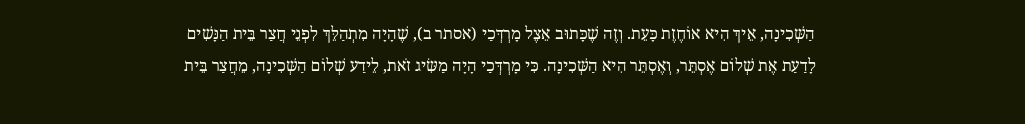הַשְּׁכִינָה, אֵיךְ הִיא אוֹחֶזֶת כָּעֵת. וְזֶה שֶׁכָּתוּב אֵצֶל מָרְדְּכַי (אסתר ב), שֶׁהָיָה מִתְהַלֵּךְ לִפְנֵי חֲצַר בֵּית הַנָּשִׁים לָדַעַת אֶת שְׁלוֹם אֶסְתֵּר, וְאֶסְתֵּר הִיא הַשְּׁכִינָה. כִּי מָרְדְּכַי הָיָה מַשִּׂיג זֹאת, לֵידַע שְׁלוֹם הַשְּׁכִינָה, מֵחֲצַר בֵּית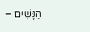הַנָּשִׁים –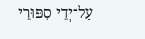עַל־יְדֵי סִפּוּרֵי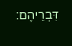דִּבְרֵיהֶם: